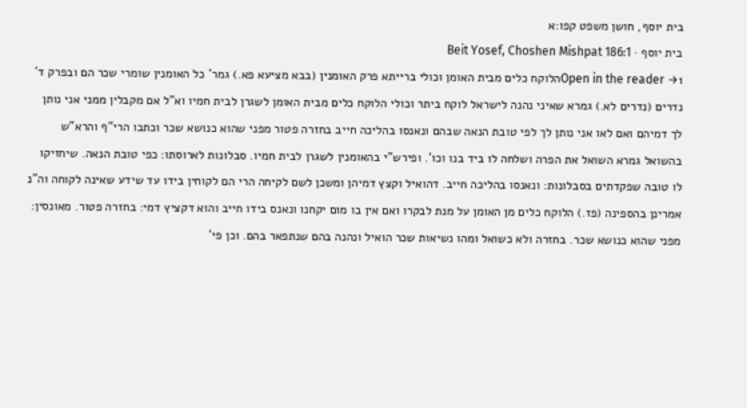בית יוסף, חושן משפט קפו:א
בית יוסף · Beit Yosef, Choshen Mishpat 186:1
Open in the reader →1הלוקח כלים מבית האומן וכולי ברייתא פרק האומנין (בבא מציעא פא.) גמר' כל האומנין שומרי שכר הם ובפרק ד' נדרים (נדרים לא.) גמרא שאיני נהנה לישראל לוקח ביתר וכולי הלוקח כלים מבית האומן לשגרן לבית חמיו וא"ל אם מקבלין ממני אני נותן לך דמיהם ואם לאו אני נותן לך לפי טובת הנאה שבהם ונאנסו בהליכה חייב בחזרה פטור מפני שהוא כנושא שכר וכתבו הרי"ף והרא"ש בהשואל גמרא השואל את הפרה ושלחה לו ביד בנו וכו'. ופירש"י בהאומנין לשגרן לבית חמיו. סבלונות לארוסתו: כפי טובת הנאה. שיחזיקו לו טובה שפקדתים בסבלונות: ונאנסו בהליכה חייב. דהואיל וקצץ דמיהן ומשכן לשם לקיחה הרי הם לקוחין בידו עד שידע שאינה לקוחה וה"נ אמרינן בהספינה (פז.) הלוקח כלים מן האומן על מנת לבקרו ואם אין בו מום יקחנו ונאנס בידו חייב והוא דקציץ דמי: בחזרה פטור. מאונסין: מפני שהוא כנושא שכר. בחזרה ולא כשואל ומהו נשיאות שכר הואיל ונהנה בהם שנתפאר בהם. וכן פי'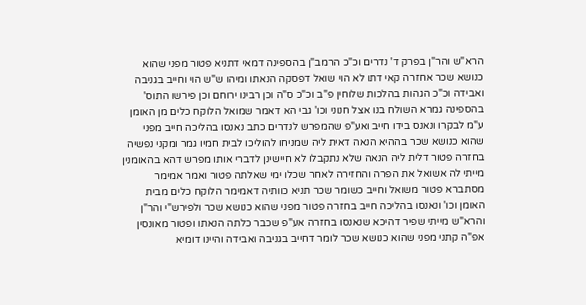הרא"ש והר"ן בפרק ד' נדרים וכ"כ הרמב"ן בהספינה דמאי דתניא פטור מפני שהוא כנושא שכר אחזרה קאי דתו לא הוי שואל דפסקה הנאתו ומיהו ש"ש הוי וחייב בגניבה ואבידה וכ"כ הגהות בהלכות שלוחין פ"ב וכ"כ ס"ה וכן רבינו ירוחם וכן פירשו התוס' בהספינה גמרא השולח בנו אצל חנוני וכו' גבי הא דאמר שמואל הלוקח כלים מן האומן ע"מ לבקרו ונאנס בידו חייב ואע"פ שהמפרש לנדרים כתב נאנסו בהליכה חייב מפני שהוא כנושא שכר בההיא הנאה דאית ליה שמניחו להוליכו לבית חמיו גמר ומקני נפשיה בחזרה פטור דלית ליה הנאה שלא נתקבלו לא חיישינן לדברי אותו מפרש דהא בהאומנין מייתי לה אשואל את הפרה והחזירה לאחר שכלו ימי שאלתה פטור ואמר אמימר מסתברא פטור משואל וחייב כשומר שכר תניא כוותיה דאמימר הלוקח כלים מבית האומן וכו' ונאנסו בהליכה חייב בחזרה פטור מפני שהוא כנושא שכר ולפירש"י והר"ן והרא"ש מייתי שפיר דהיכא שנאנסו בחזרה אע"פ שכבר כלתה הנאתו ופטור מאונסין אפ"ה קתני מפני שהוא כנושא שכר לומר דחייב בגניבה ואבידה והיינו דומיא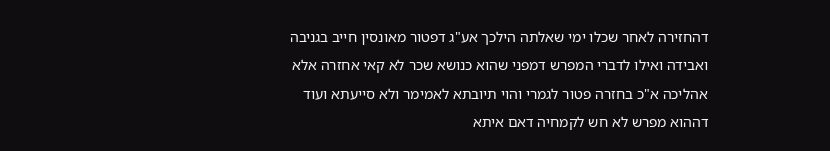דהחזירה לאחר שכלו ימי שאלתה הילכך אע"ג דפטור מאונסין חייב בגניבה ואבידה ואילו לדברי המפרש דמפני שהוא כנושא שכר לא קאי אחזרה אלא אהליכה א"כ בחזרה פטור לגמרי והוי תיובתא לאמימר ולא סייעתא ועוד דההוא מפרש לא חש לקמחיה דאם איתא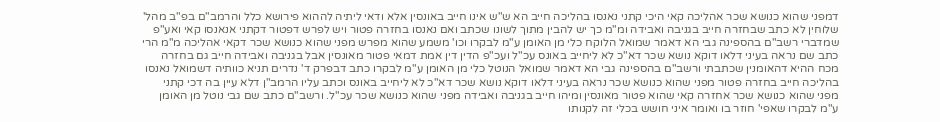דמפני שהוא כנושא שכר אהליכה קאי היכי קתני נאנסו בהליכה חייב הא ש"ש אינו חייב באונסין אלא ודאי ליתיה לההוא פירושא כלל והרמב"ם בפ"ב מהל' שלוחין לא כתב שבחזרה חייב בגניבה ואבידה ומ"מ כך יש להבין מתוך לשונו שכתב ואם נאנסו בחזרה פטור ויש לפרש דפטור דקתני אנאנסו קאי ואע"פ שמדברי רשב"ם בהספינה גבי הא דאמר שמואל הלוקח כלי מן האומן ע"מ לבקרו וכו' משמע שהוא מפרש מפני שהוא כנושא שכר דקאי אהליכה מ"מ הרי כתב שם נראה בעיני דלאו דוקא נושא שכר דא"כ לא ליחייב באונס עכ"ל ועכ"פ הדין דין אמת דמאי פטור מאונסין אבל בגניבה ואבידה חייב גם בחזרה מכח ההיא דהאומנין שכתבתי ורשב"ם בהספינה גבי הא דאמר שמואל הנוטל כלי מן האומן ע"מ לבקרו כתב דבפרק ד' נדרים תניא כוותיה דשמואל נאנסו בהליכה חייב בחזרה פטור מפני שהוא כנושא שכר נראה בעיני דלאו דוקא נושא שכר דא"כ לא ליחייב באונס וכתב עליו הרמב"ן דלא עיין בה דכי קתני מפני שהוא כנושא שכר אחזרה קאי שהוא פטור מאונסין ומיהו חייב בגניבה ואבידה מפני שהוא כנושא שכר עכ"ל. ורשב"ם כתב שם גבי נוטל מן האומן ע"מ לבקרו שאפי' חוזר בו ואומר איני חושש בכלי זה לקנותו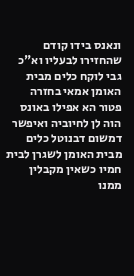ונאנס בידו קודם שהחזירו לבעליו וא"כ גבי לוקח כלים מבית האומן אמאי בחזרה פטור הא אפילו באונס הוה לן לחיוביה ואיפשר דמשום דבנוטל כלים מבית האומן לשגרן לבית חמיו כשאין מקבלין ממנו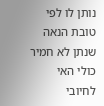נותן לו לפי טובת הנאה שנתן לא חמיר כולי האי לחיובי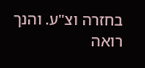בחזרה וצ"ע. והנך רואה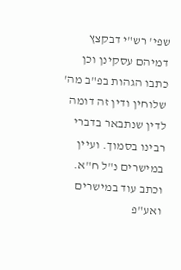שפי' רש"י דבקצץ דמיהם עסקינן וכן כתבו הגהות בפ"ב מה' שלוחין ודין זה דומה לדין שנתבאר בדברי רבינו בסמוך. ועיין במישרים נ"ל ח"א. וכתב עוד במישרים ואע"פ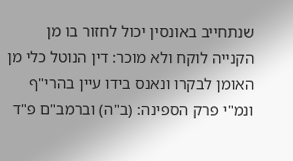שנתחייב באונסין יכול לחזור בו מן הקנייה לוקח ולא מוכר: דין הנוטל כלי מן האומן לבקרו ונאנס בידו עיין בהרי"ף ונמ"י פרק הספינה: (ב"ה) וברמב"ם פ"ד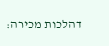דהלכות מכירה: